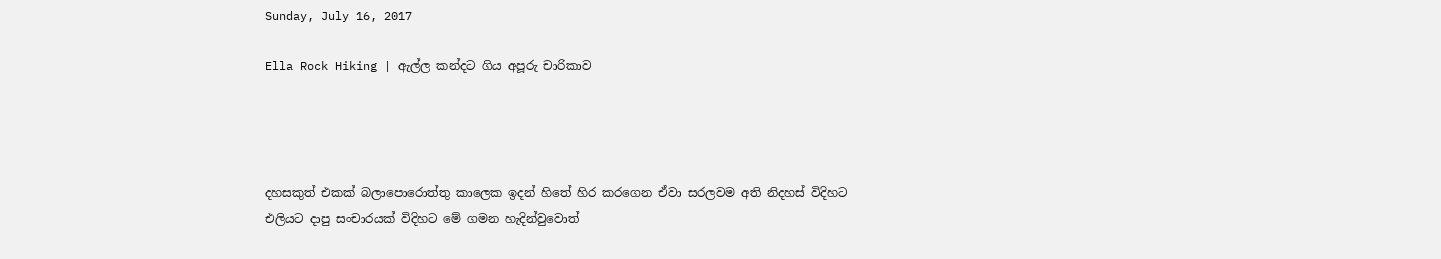Sunday, July 16, 2017

Ella Rock Hiking | ඇල්ල කන්දට ගිය අපූරු චාරිකාව




දහසකුත් එකක් බලාපොරොත්තු කාලෙක ඉදන් හිතේ හිර කරගෙන ඒවා සරලවම අති නිදහස් විදිහට එලියට දාපු සංචාරයක් විදිහට මේ ගමන හැදින්වුවොත්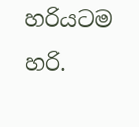හරියටම හරි.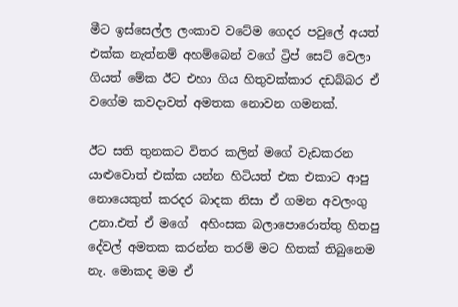මීට ඉස්සෙල්ල ලංකාව වටේම ගෙදර පවුලේ අයත් එක්ක නැත්නම් අහම්බෙන් වගේ ට්‍රිප් සෙට් වෙලා ගියත් මේක ඊට එහා ගිය හිතුවක්කාර දඩබ්බර ඒ වගේම කවදාවත් අමතක නොවන ගමනක්.

ඊට සති තුනකට විතර කලින් මගේ වැඩකරන යාළුවොත් එක්ක යන්න හිටියත් එක එකාට ආපු නොයෙකුත් කරදර බාදක නිසා ඒ ගමන අවලංගු උනා.එත් ඒ මගේ  අහිංසක බලාපොරොත්තු හිතපු දේවල් අමතක කරන්න තරම් මට හිතක් තිබුනෙම නැ. මොකද මම ඒ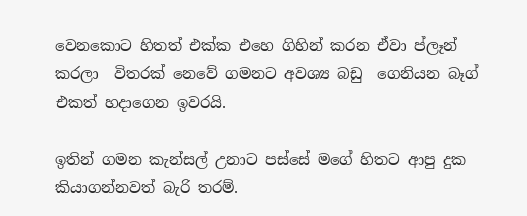වෙනකොට හිතත් එක්ක එහෙ ගිහින් කරන ඒවා ප්ලෑන් කරලා  විතරක් නෙවේ ගමනට අවශ්‍ය බඩු  ගෙනියන බෑග් එකත් හදාගෙන ඉවරයි.

ඉතින් ගමන කැන්සල් උනාට පස්සේ මගේ හිතට ආපු දුක කියාගන්නවත් බැරි තරම්.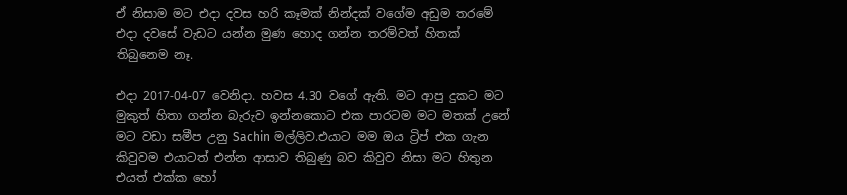ඒ නිසාම මට එදා දවස හරි කෑමක් නින්දක් වගේම අඩුම තරමේ එදා දවසේ වැඩට යන්න මුණ හොද ගන්න තරම්වත් හිතක් තිබුනෙම නෑ.

එදා 2017-04-07 වෙනිදා. හවස 4.30 වගේ ඇති. මට ආපු දුකට මට මුකුත් හිතා ගන්න බැරුව ඉන්නකොට එක පාරටම මට මතක් උනේ මට වඩා සමීප උනු Sachin මල්ලිව.එයාට මම ඔය ට්‍රිප් එක ගැන කිවුවම එයාටත් එන්න ආසාව තිබුණු බව කිවුව නිසා මට හිතුන එයත් එක්ක හෝ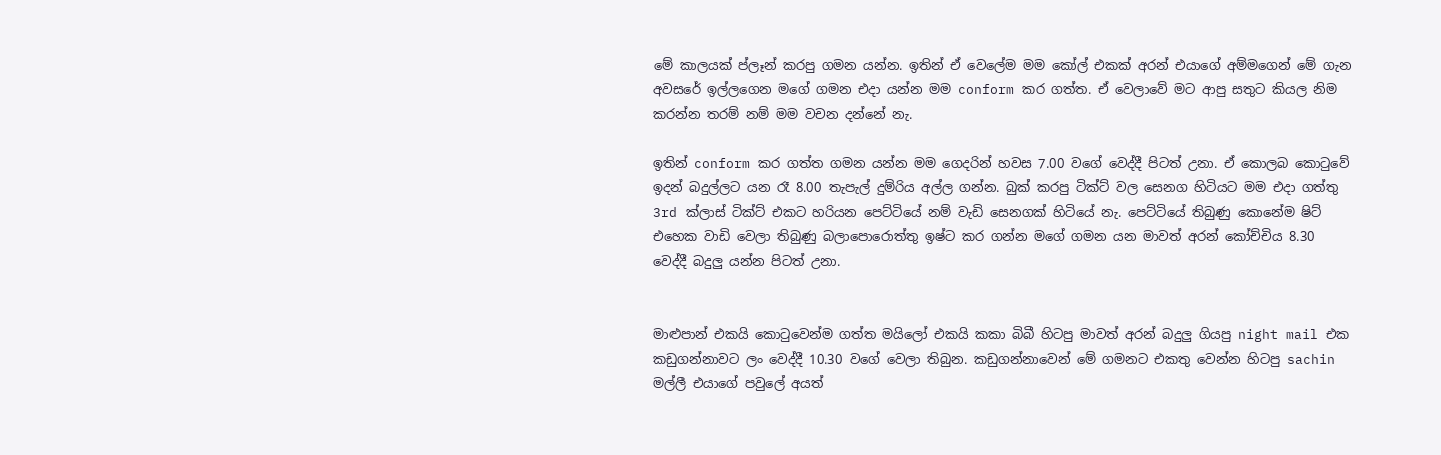මේ කාලයක් ප්ලෑන් කරපු ගමන යන්න. ඉතින් ඒ වෙලේම මම කෝල් එකක් අරන් එයාගේ අම්මගෙන් මේ ගැන අවසරේ ඉල්ලගෙන මගේ ගමන එදා යන්න මම conform කර ගත්ත. ඒ වෙලාවේ මට ආපු සතුට කියල නිම කරන්න තරම් නම් මම වචන දන්නේ නැ.

ඉතින් conform කර ගත්ත ගමන යන්න මම ගෙදරින් හවස 7.00 වගේ වෙද්දී පිටත් උනා. ඒ කොලබ කොටුවේ ඉදන් බදුල්ලට යන රෑ 8.00 තැපැල් දුම්රිය අල්ල ගන්න. බුක් කරපු ටික්ට් වල සෙනග හිටියට මම එදා ගත්තු 3rd ක්ලාස් ටික්ට් එකට හරියන පෙට්ටියේ නම් වැඩි සෙනගක් හිටියේ නැ. පෙට්ටියේ තිබුණු කොනේම ෂිට් එහෙක වාඩි වෙලා තිබුණු බලාපොරොත්තු ඉෂ්ට කර ගන්න මගේ ගමන යන මාවත් අරන් කෝච්චිය 8.30 වෙද්දී බදුලු යන්න පිටත් උනා.


මාළුපාන් එකයි කොටුවෙන්ම ගත්ත මයිලෝ එකයි කකා බිබී හිටපු මාවත් අරන් බදුලු ගියපු night mail එක කඩුගන්නාවට ලං වෙද්දී 10.30 වගේ වෙලා තිබුන. කඩුගන්නාවෙන් මේ ගමනට එකතු වෙන්න හිටපු sachin මල්ලී එයාගේ පවුලේ අයත්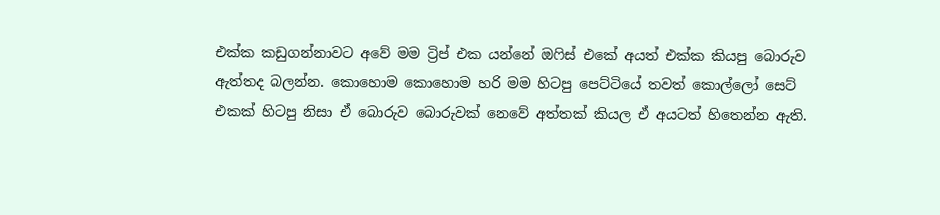එක්ක කඩුගන්නාවට අවේ මම ට්‍රිප් එක යන්නේ ඔෆිස් එකේ අයත් එක්ක කියපු බොරුව ඇත්තද බලන්න. කොහොම කොහොම හරි මම හිටපු පෙට්ටියේ තවත් කොල්ලෝ සෙට් එකක් හිටපු නිසා ඒ බොරුව බොරුවක් නෙවේ අත්තක් කියල ඒ අයටත් හිතෙන්න ඇති.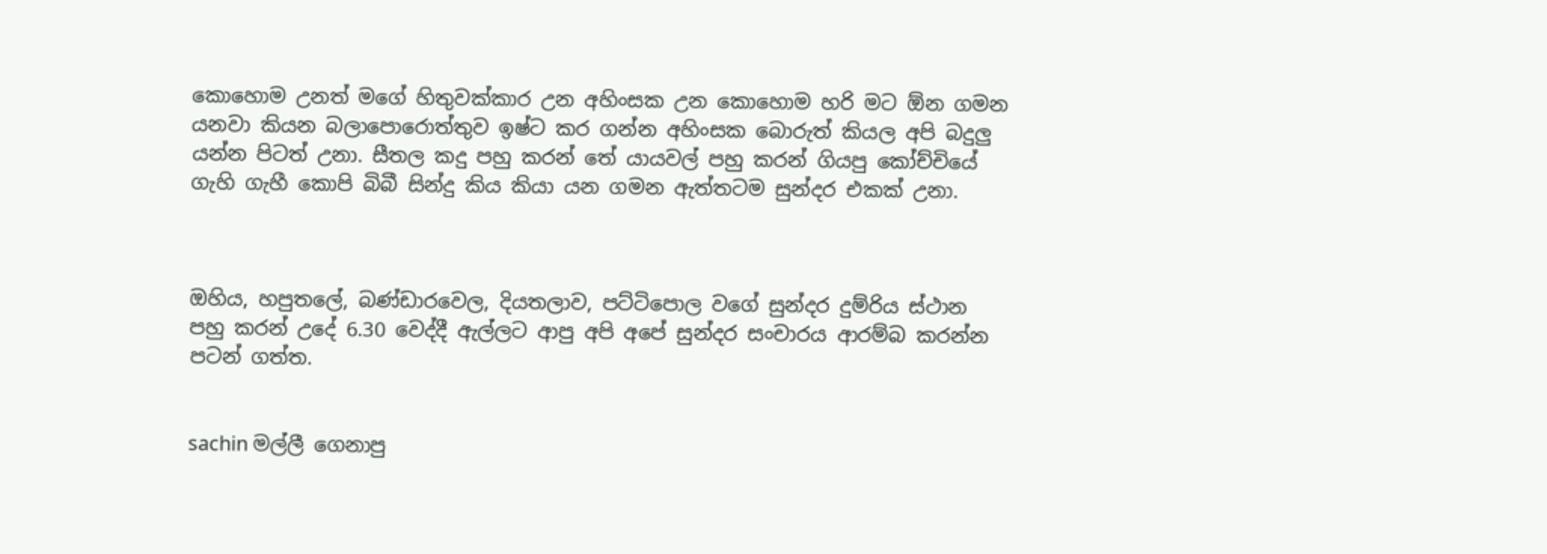කොහොම උනත් මගේ හිතුවක්කාර උන අහිංසක උන කොහොම හරි මට ඕන ගමන යනවා කියන බලාපොරොත්තුව ඉෂ්ට කර ගන්න අහිංසක බොරුත් කියල අපි බදුලු යන්න පිටත් උනා. සීතල කදු පහු කරන් තේ යායවල් පහු කරන් ගියපු කෝච්චියේ ගැහි ගැහී කොපි බිබී සින්දු කිය කියා යන ගමන ඇත්තටම සුන්දර එකක් උනා.



ඔහිය, හපුතලේ, බණ්ඩාරවෙල, දියතලාව, පට්ටිපොල වගේ සුන්දර දුම්රිය ස්ථාන පහු කරන් උදේ 6.30 වෙද්දී ඇල්ලට ආපු අපි අපේ සුන්දර සංචාරය ආරම්බ කරන්න පටන් ගත්ත.


sachin මල්ලී ගෙනාපු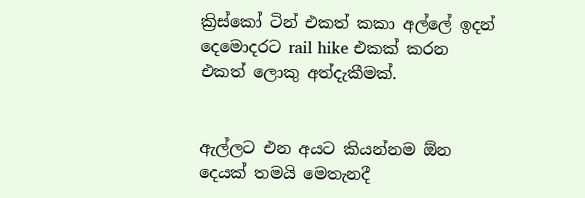ක්‍රිස්කෝ ටින් එකත් කකා අල්ලේ ඉදන් දෙමොදරට rail hike එකක් කරන එකත් ලොකු අත්දැකීමක්.


ඇල්ලට එන අයට කියන්නම ඕන දෙයක් තමයි මෙතැනදී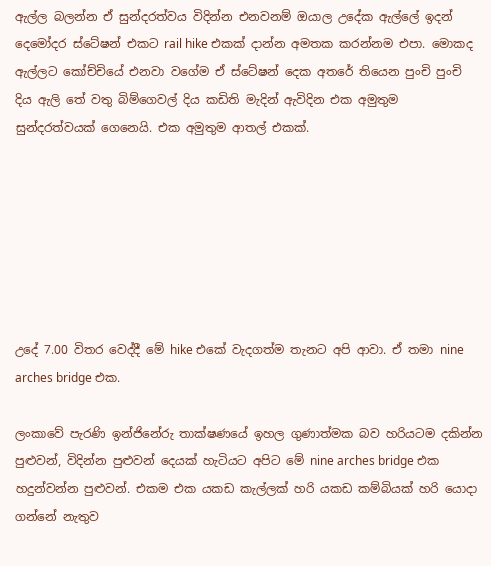ඇල්ල බලන්න ඒ සුන්දරත්වය විදින්න එනවනම් ඔයාල උදේක ඇල්ලේ ඉදන් දෙමෝදර ස්ටේෂන් එකට rail hike එකක් දාන්න අමතක කරන්නම එපා. මොකද ඇල්ලට කෝච්චියේ එනවා වගේම ඒ ස්ටේෂන් දෙක අතරේ තියෙන පුංචි පුංචි දිය ඇලි තේ වතු බිම්ගෙවල් දිය කඩිති මැදින් ඇවිදින එක අමුතුම සුන්දරත්වයක් ගෙනෙයි. එක අමුතුම ආතල් එකක්.







උදේ 7.00 විතර වෙද්දී මේ hike එකේ වැදගත්ම තැනට අපි ආවා. ඒ තමා nine arches bridge එක.

ලංකාවේ පැරණි ඉන්ජිනේරු තාක්ෂණයේ ඉහල ගුණාත්මක බව හරියටම දකින්න පුළුවන්, විදින්න පුළුවන් දෙයක් හැටියට අපිට මේ nine arches bridge එක හදුන්වන්න පුළුවන්. එකම එක යකඩ කැල්ලක් හරි යකඩ කම්බියක් හරි යොදා ගන්නේ නැතුව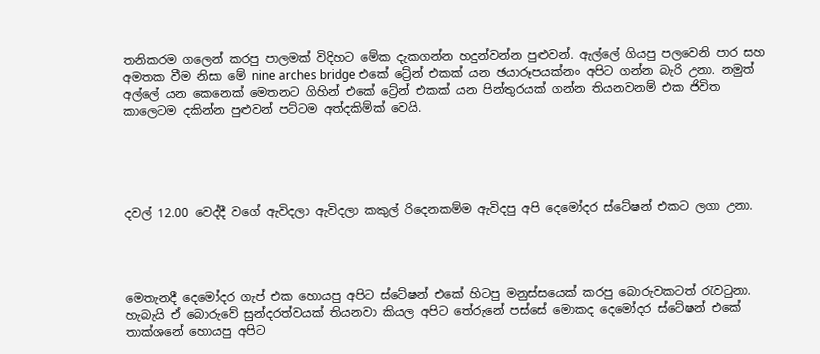තනිකරම ගලෙන් කරපු පාලමක් විදිහට මේක දැකගන්න හදුන්වන්න පුළුවන්. ඇල්ලේ ගියපු පලවෙනි පාර සහ අමතක වීම නිසා මේ nine arches bridge එකේ ට්‍රේන් එකක් යන ඡයාරූපයක්නං අපිට ගන්න බැරි උනා. නමුත් අල්ලේ යන කෙනෙක් මෙතනට ගිහින් එකේ ට්‍රේන් එකක් යන පින්තුරයක් ගන්න තියනවනම් එක ජිවිත කාලෙටම දකින්න පුළුවන් පට්ටම අත්දකිම්ක් වෙයි.





දවල් 12.00 වෙද්දී වගේ ඇවිදලා ඇවිදලා කකුල් රිදෙනකම්ම ඇවිදපු අපි දෙමෝදර ස්ටේෂන් එකට ලගා උනා.




මෙතැනදී දෙමෝදර ගැප් එක හොයපු අපිට ස්ටේෂන් එකේ හිටපු මනුස්සයෙක් කරපු බොරුවකටත් රැවටුනා. හැබැයි ඒ බොරුවේ සුන්දරත්වයක් තියනවා කියල අපිට තේරුනේ පස්සේ මොකද දෙමෝදර ස්ටේෂන් එකේ තාක්ශනේ හොයපු අපිට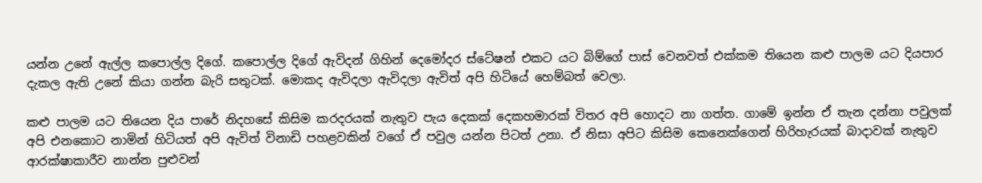යන්න උනේ ඇල්ල කපොල්ල දිගේ. කපොල්ල දිගේ ඇවිදන් ගිහින් දෙමෝදර ස්ටේෂන් එකට යට බිම්ගේ පාස් වෙනවත් එක්කම තියෙන කළු පාලම යට දියපාර දැකල ඇති උනේ කියා ගන්න බැරි සතුටක්. මොකද ඇවිදලා ඇවිදලා ඇවිත් අපි හිටියේ හෙම්බත් වෙලා.

කළු පාලම යට තියෙන දිය පාරේ නිදහසේ කිසිම කරදරයක් නැතුව පැය දෙකක් දෙකහමාරක් විතර අපි හොදට නා ගත්ත. ගාමේ ඉන්න ඒ තැන දන්නා පවුලක් අපි එනකොට නාමින් හිටියත් අපි ඇවිත් විනාඩි පහළවකින් වගේ ඒ පවුල යන්න පිටත් උනා. ඒ නිසා අපිට කිසිම කෙනෙක්ගෙන් හිරිහැරයක් බාදාවක් නැතුව ආරක්ෂාකාරීව නාන්න පුළුවන්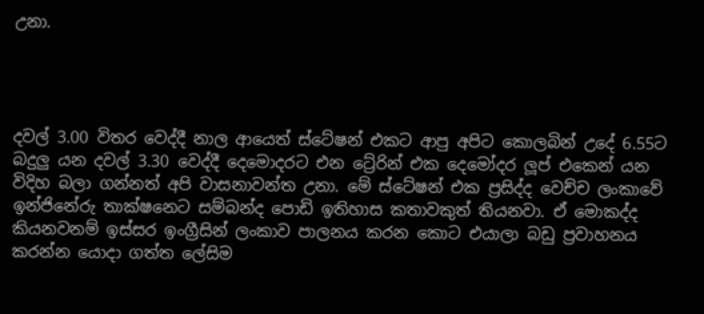උනා.




දවල් 3.00 විතර වෙද්දී නාල ආයෙත් ස්ටේෂන් එකට ආපු අපිට කොලබින් උදේ 6.55ට බදුලු යන දවල් 3.30 වෙද්දී දෙමොදරට එන ට්‍රේරින් එක දෙමෝදර ලූප් එකෙන් යන විදිහ බලා ගන්නත් අපි වාසනාවන්ත උනා. මේ ස්ටේෂන් එක ප්‍රසිද්ද වෙච්ච ලංකාවේ ඉන්ජිනේරු තාක්ෂනෙට සම්බන්ද පොඩි ඉතිහාස කතාවකුත් තියනවා. ඒ මොකද්ද කියනවනම් ඉස්සර ඉංග්‍රීසින් ලංකාව පාලනය කරන කොට එයාලා බඩු ප්‍රවාහනය කරන්න යොදා ගත්ත ලේසිම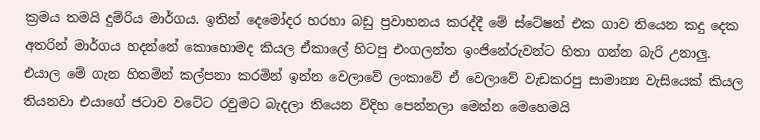ක්‍රමය තමයි දුම්රිය මාර්ගය. ඉතින් දෙමෝදර හරහා බඩු ප්‍රවාහනය කරද්දී මේ ස්ටේෂන් එක ගාව තියෙන කදු දෙක අතරින් මාර්ගය හදන්නේ කොහොමද කියල ඒකාලේ හිටපු එංගලන්ත ඉංජිනේරුවන්ට හිතා ගන්න බැරි උනාලු. එයාල මේ ගැන හිතමින් කල්පනා කරමින් ඉන්න වෙලාවේ ලංකාවේ ඒ වෙලාවේ වැඩකරපු සාමාන්‍ය වැසියෙක් කියල තියනවා එයාගේ ජටාව වටේට රවුමට බැදලා තියෙන විදිහ පෙන්නලා මෙන්න මෙහෙමයි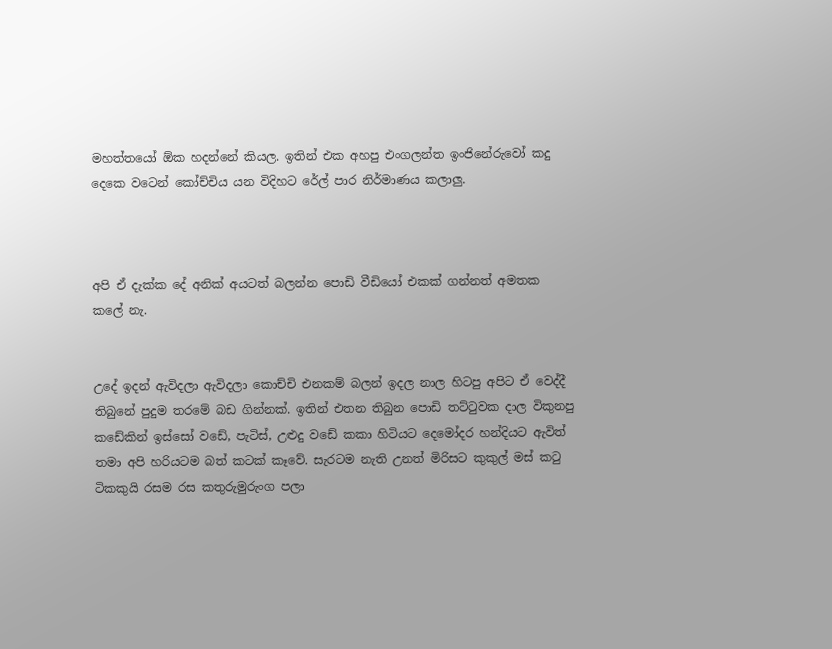මහත්තයෝ ඕක හදන්නේ කියල. ඉතින් එක අහපු එංගලන්ත ඉංජිනේරුවෝ කදු දෙකෙ වටෙන් කෝච්චිය යන විදිහට රේල් පාර නිර්මාණය කලාලු.



අපි ඒ දැක්ක දේ අනික් අයටත් බලන්න පොඩි වීඩියෝ එකක් ගන්නත් අමතක කලේ නැ.


උදේ ඉදන් ඇවිදලා ඇවිදලා කොච්චි එනකම් බලන් ඉදල නාල හිටපු අපිට ඒ වෙද්දී තිබුනේ පුදුම තරමේ බඩ ගින්නක්. ඉතින් එතන තිබුන පොඩි තට්ටුවක දාල විකුනපු කඩේකින් ඉස්සෝ වඩේ, පැටිස්, උළුදු වඩේ කකා හිටියට දෙමෝදර හන්දියට ඇවිත් තමා අපි හරියටම බත් කටක් කෑවේ. සැරටම නැති උනත් මිරිසට කුකුල් මස් කටු ටිකකුයි රසම රස කතුරුමුරුංග පලා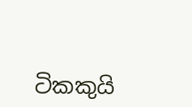ටිකකුයි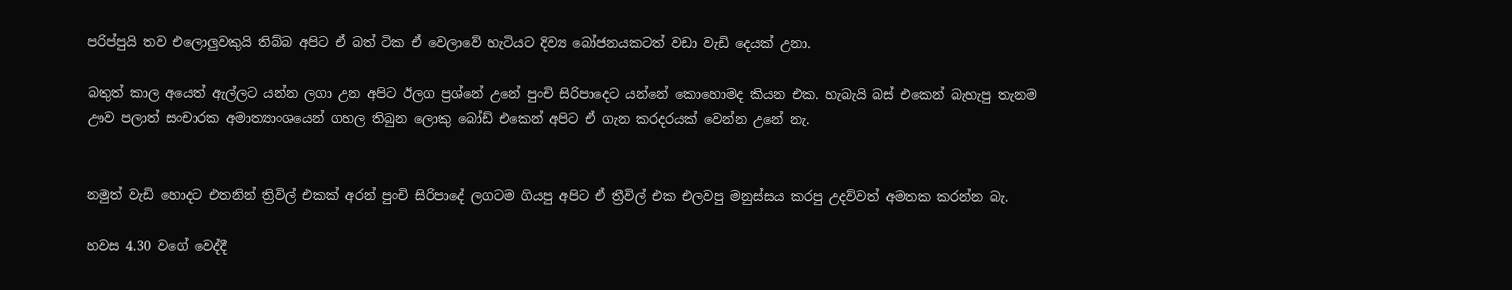පරිප්පුයි තව එලොලුවකුයි තිබ්බ අපිට ඒ බත් ටික ඒ වෙලාවේ හැටියට දිව්‍ය බෝජනයකටත් වඩා වැඩි දෙයක් උනා.

බතුත් කාල අයෙත් ඇල්ලට යන්න ලගා උන අපිට ඊලග ප්‍රශ්නේ උනේ පුංචි සිරිපාදෙට යන්නේ කොහොමද කියන එක. හැබැයි බස් එකෙන් බැහැපු තැනම ඌව පලාත් සංචාරක අමාත්‍යාංශයෙන් ගහල තිබුන ලොකු බෝඩ් එකෙන් අපිට ඒ ගැන කරදරයක් වෙන්න උනේ නැ.


නමුත් වැඩි හොදට එතනින් ත්‍රිවිල් එකක් අරන් පුංචි සිරිපාදේ ලගටම ගියපු අපිට ඒ ත්‍රීවිල් එක එලවපු මනුස්සය කරපු උදව්වත් අමතක කරන්න බැ.

හවස 4.30 වගේ වෙද්දී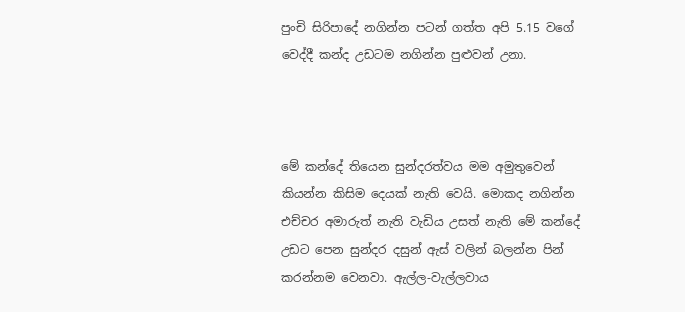පුංචි සිරිපාදේ නගින්න පටන් ගත්ත අපි 5.15 වගේ වෙද්දී කන්ද උඩටම නගින්න පුළුවන් උනා.



මේ කන්දේ තියෙන සුන්දරත්වය මම අමුතුවෙන් කියන්න කිසිම දෙයක් නැති වෙයි. මොකද නගින්න එච්චර අමාරුත් නැති වැඩිය උසත් නැති මේ කන්දේ උඩට පෙන සුන්දර දසුන් ඇස් වලින් බලන්න පින් කරන්නම වෙනවා. ඇල්ල-වැල්ලවාය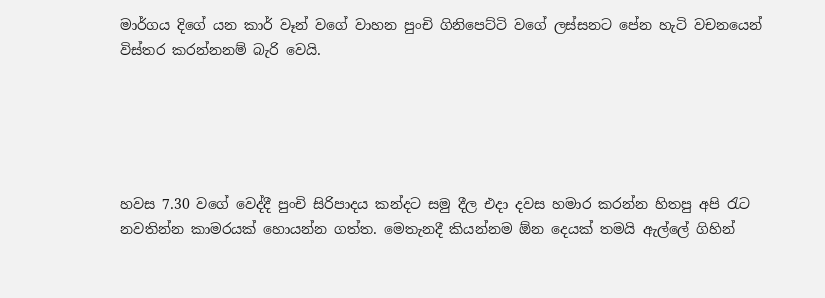මාර්ගය දිගේ යන කාර් වෑන් වගේ වාහන පුංචි ගිනිපෙට්ටි වගේ ලස්සනට පේන හැටි වචනයෙන් විස්තර කරන්නනම් බැරි වෙයි.





හවස 7.30 වගේ වෙද්දී පුංචි සිරිපාදය කන්දට සමු දීල එදා දවස හමාර කරන්න හිතපු අපි රැට නවතින්න කාමරයක් හොයන්න ගත්ත. මෙතැනදී කියන්නම ඕන දෙයක් තමයි ඇල්ලේ ගිහින්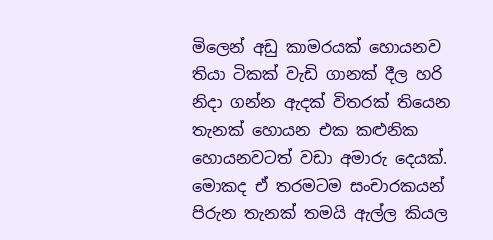මිලෙන් අඩු කාමරයක් හොයනව තියා ටිකක් වැඩි ගානක් දීල හරි නිදා ගන්න ඇදක් විතරක් තියෙන තැනක් හොයන එක කළුනික හොයනවටත් වඩා අමාරු දෙයක්. මොකද ඒ තරමටම සංචාරකයන් පිරුන තැනක් තමයි ඇල්ල කියල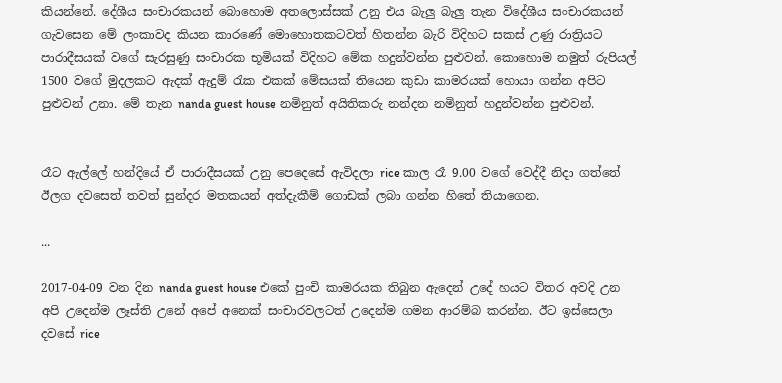කියන්නේ. දේශීය සංචාරකයන් බොහොම අතලොස්සක් උනු එය බැලු බැලු තැන විදේශීය සංචාරකයන් ගැවසෙන මේ ලංකාවද කියන කාරණේ මොහොතකටවත් හිතන්න බැරි විදිහට සකස් උණු රාත්‍රියට පාරාදීසයක් වගේ සැරසුණු සංචාරක භූමියක් විදිහට මේක හදුන්වන්න පුළුවන්. කොහොම නමුත් රුපියල් 1500 වගේ මුදලකට ඇදක් ඇදුම් රැක එකක් මේසයක් තියෙන කුඩා කාමරයක් හොයා ගන්න අපිට පුළුවන් උනා. මේ තැන nanda guest house නමිනුත් අයිතිකරු නන්දන නමිනුත් හදුන්වන්න පුළුවන්.


රෑට ඇල්ලේ හන්දියේ ඒ පාරාදීසයක් උනු පෙදෙසේ ඇවිදලා rice කාල රෑ 9.00 වගේ වෙද්දී නිදා ගත්තේ ඊලග දවසෙත් තවත් සුන්දර මතකයන් අත්දැකීම් ගොඩක් ලබා ගන්න හිතේ තියාගෙන.

...

2017-04-09 වන දින nanda guest house එකේ පුංචි කාමරයක තිබුන ඇදෙන් උදේ හයට විතර අවදි උන අපි උදෙන්ම ලෑස්ති උනේ අපේ අනෙක් සංචාරවලටත් උදෙන්ම ගමන ආරම්බ කරන්න. ඊට ඉස්සෙලා දවසේ rice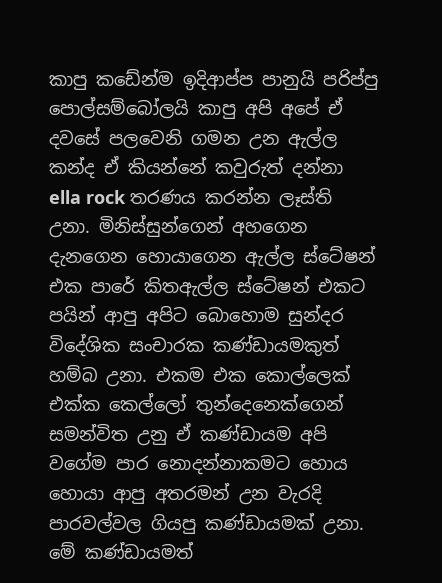කාපු කඩේන්ම ඉදිආප්ප පානුයි පරිප්පු පොල්සම්බෝලයි කාපු අපි අපේ ඒ දවසේ පලවෙනි ගමන උන ඇල්ල කන්ද ඒ කියන්නේ කවුරුත් දන්නා ella rock තරණය කරන්න ලෑස්ති උනා. මිනිස්සුන්ගෙන් අහගෙන දැනගෙන හොයාගෙන ඇල්ල ස්ටේෂන් එක පාරේ කිතඇල්ල ස්ටේෂන් එකට පයින් ආපු අපිට බොහොම සුන්දර විදේශික සංචාරක කණ්ඩායමකුත් හම්බ උනා. එකම එක කොල්ලෙක් එක්ක කෙල්ලෝ තුන්දෙනෙක්ගෙන් සමන්විත උනු ඒ කණ්ඩායම අපි වගේම පාර නොදන්නාකමට හොය හොයා ආපු අතරමන් උන වැරදි පාරවල්වල ගියපු කණ්ඩායමක් උනා. මේ කණ්ඩායමත්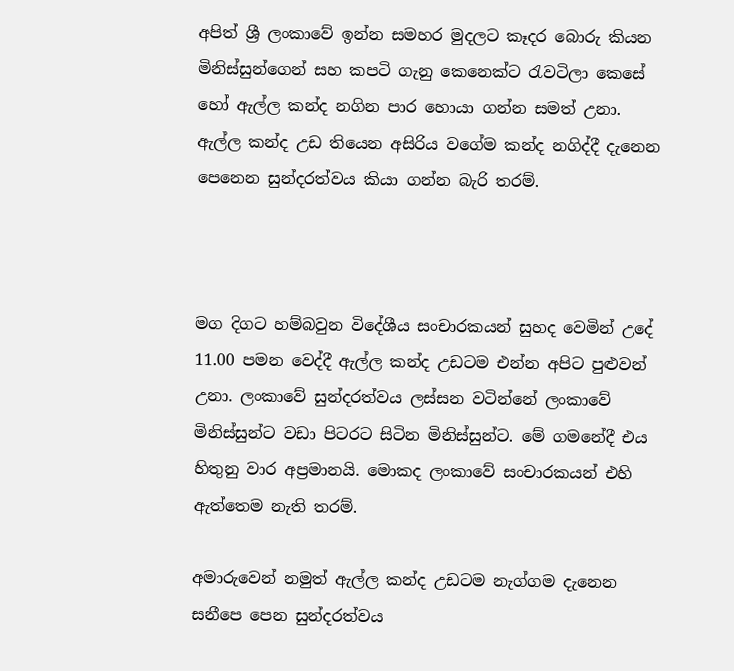අපිත් ශ්‍රී ලංකාවේ ඉන්න සමහර මුදලට කෑදර බොරු කියන මිනිස්සුන්ගෙන් සහ කපටි ගැනු කෙනෙක්ට රැවටිලා කෙසේ හෝ ඇල්ල කන්ද නගින පාර හොයා ගන්න සමත් උනා. ඇල්ල කන්ද උඩ තියෙන අසිරිය වගේම කන්ද නගිද්දී දැනෙන පෙනෙන සුන්දරත්වය කියා ගන්න බැරි තරම්.



මග දිගට හම්බවුන විදේශීය සංචාරකයන් සුහද වෙමින් උදේ 11.00 පමන වෙද්දී ඇල්ල කන්ද උඩටම එන්න අපිට පුළුවන් උනා. ලංකාවේ සුන්දරත්වය ලස්සන වටින්නේ ලංකාවේ මිනිස්සුන්ට වඩා පිටරට සිටින මිනිස්සුන්ට. මේ ගමනේදී එය හිතුනු වාර අප්‍රමානයි. මොකද ලංකාවේ සංචාරකයන් එහි ඇත්තෙම නැති තරම්.

අමාරුවෙන් නමුත් ඇල්ල කන්ද උඩටම නැග්ගම දැනෙන සනීපෙ පෙන සුන්දරත්වය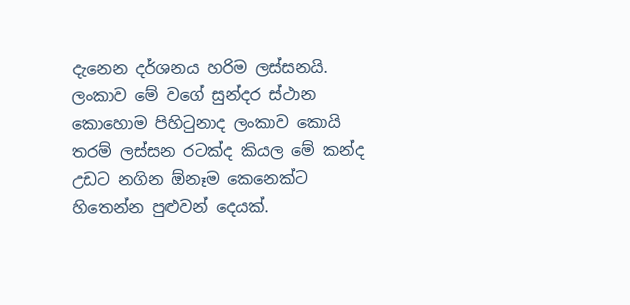දැනෙන දර්ශනය හරිම ලස්සනයි. ලංකාව මේ වගේ සුන්දර ස්ථාන කොහොම පිහිටුනාද ලංකාව කොයි තරම් ලස්සන රටක්ද කියල මේ කන්ද උඩට නගින ඕනෑම කෙනෙක්ට හිතෙන්න පුළුවන් දෙයක්.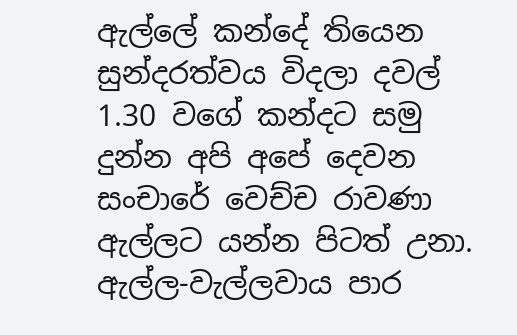ඇල්ලේ කන්දේ තියෙන සුන්දරත්වය විදලා දවල් 1.30 වගේ කන්දට සමු දුන්න අපි අපේ දෙවන සංචාරේ වෙච්ච රාවණා ඇල්ලට යන්න පිටත් උනා. ඇල්ල-වැල්ලවාය පාර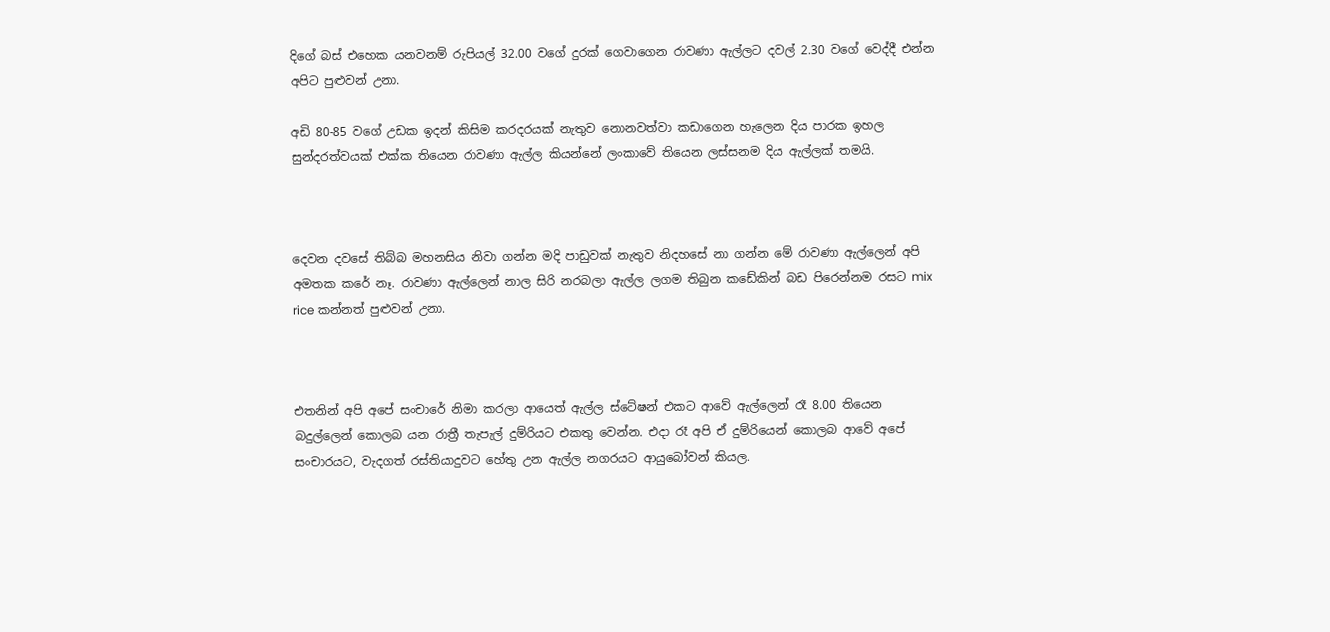දිගේ බස් එහෙක යනවනම් රුපියල් 32.00 වගේ දුරක් ගෙවාගෙන රාවණා ඇල්ලට දවල් 2.30 වගේ වෙද්දී එන්න අපිට පුළුවන් උනා.

අඩි 80-85 වගේ උඩක ඉදන් කිසිම කරදරයක් නැතුව නොනවත්වා කඩාගෙන හැලෙන දිය පාරක ඉහල සුන්දරත්වයක් එක්ක තියෙන රාවණා ඇල්ල කියන්නේ ලංකාවේ තියෙන ලස්සනම දිය ඇල්ලක් තමයි.



දෙවන දවසේ තිබ්බ මහනසිය නිවා ගන්න මදි පාඩුවක් නැතුව නිදහසේ නා ගන්න මේ රාවණා ඇල්ලෙන් අපි අමතක කරේ නෑ. රාවණා ඇල්ලෙන් නාල සිරි නරබලා ඇල්ල ලගම තිබුන කඩේකින් බඩ පිරෙන්නම රසට mix rice කන්නත් පුළුවන් උනා.



එතනින් අපි අපේ සංචාරේ නිමා කරලා ආයෙත් ඇල්ල ස්ටේෂන් එකට ආවේ ඇල්ලෙන් රෑ 8.00 තියෙන බදුල්ලෙන් කොලබ යන රාත්‍රී තැපැල් දුම්රියට එකතු වෙන්න. එදා රෑ අපි ඒ දුම්රියෙන් කොලබ ආවේ අපේ සංචාරයට, වැදගත් රස්තියාදුවට හේතු උන ඇල්ල නගරයට ආයුබෝවන් කියල.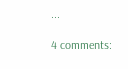...

4 comments: